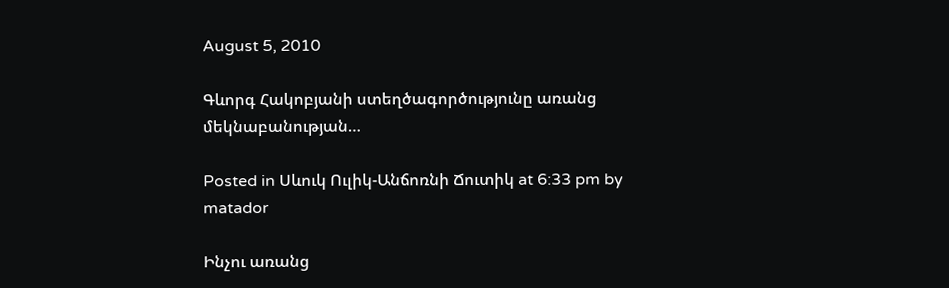August 5, 2010

Գևորգ Հակոբյանի ստեղծագործությունը առանց մեկնաբանության…

Posted in Սևուկ Ուլիկ-Անճոռնի Ճուտիկ at 6:33 pm by matador

Ինչու առանց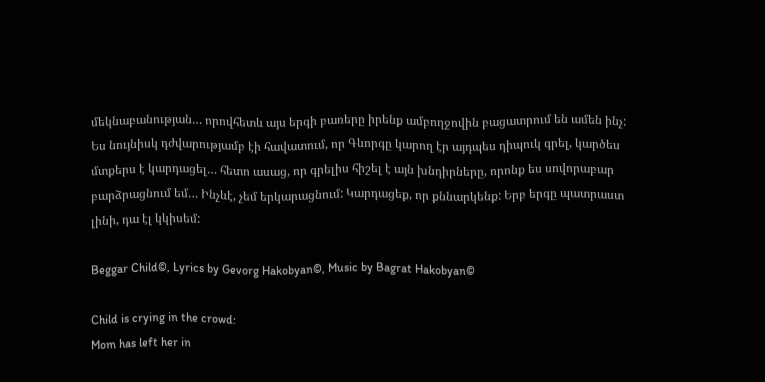մեկնաբանության… որովհետև այս երգի բառերը իրենք ամբողջովին բացատրում են ամեն ինչ: Ես նույնիսկ դժվարությամբ էի հավատում, որ Գևորգը կարող էր այդպես դիպուկ գրել, կարծես մտքերս է կարդացել… հետո ասաց, որ գրելիս հիշել է այն խնդիրները, որոնք ես սովորաբար բարձրացնում եմ… Ինչևէ, չեմ երկարացնում: Կարդացեք, որ քննարկենք: Երբ երգը պատրաստ լինի, դա էլ կկիսեմ:

Beggar Child©, Lyrics by Gevorg Hakobyan©, Music by Bagrat Hakobyan©

Child is crying in the crowd:
Mom has left her in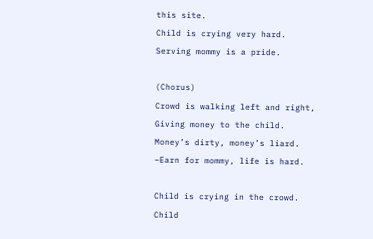this site.
Child is crying very hard.
Serving mommy is a pride.

(Chorus)
Crowd is walking left and right,
Giving money to the child.
Money’s dirty, money’s liard.
–Earn for mommy, life is hard.

Child is crying in the crowd.
Child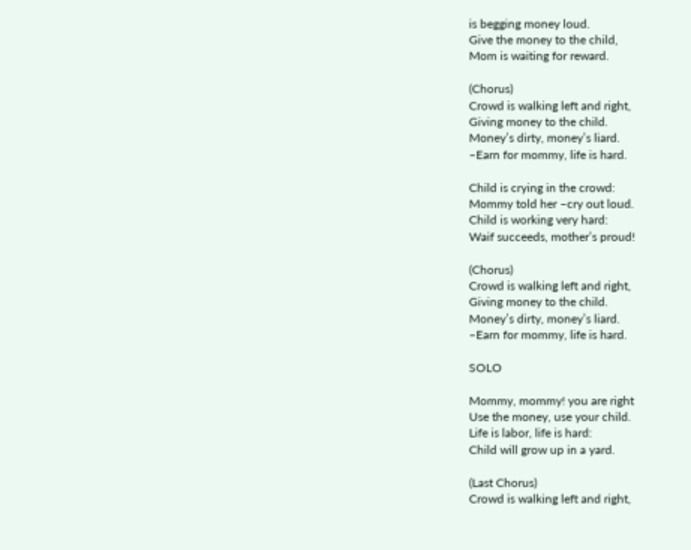is begging money loud.
Give the money to the child,
Mom is waiting for reward.

(Chorus)
Crowd is walking left and right,
Giving money to the child.
Money’s dirty, money’s liard.
–Earn for mommy, life is hard.

Child is crying in the crowd:
Mommy told her –cry out loud.
Child is working very hard:
Waif succeeds, mother’s proud!

(Chorus)
Crowd is walking left and right,
Giving money to the child.
Money’s dirty, money’s liard.
–Earn for mommy, life is hard.

SOLO

Mommy, mommy! you are right
Use the money, use your child.
Life is labor, life is hard:
Child will grow up in a yard.

(Last Chorus)
Crowd is walking left and right,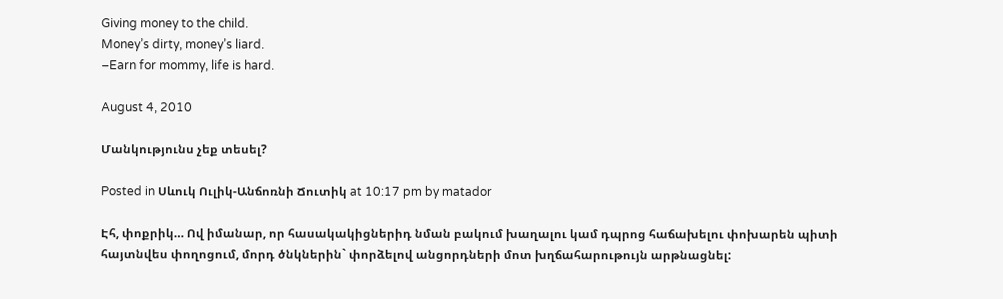Giving money to the child.
Money’s dirty, money’s liard.
–Earn for mommy, life is hard.

August 4, 2010

Մանկությունս չեք տեսել?

Posted in Սևուկ Ուլիկ-Անճոռնի Ճուտիկ at 10:17 pm by matador

Էհ, փոքրիկ… Ով իմանար, որ հասակակիցներիդ նման բակում խաղալու կամ դպրոց հաճախելու փոխարեն պիտի հայտնվես փողոցում, մորդ ծնկներին` փորձելով անցորդների մոտ խղճահարութույն արթնացնել: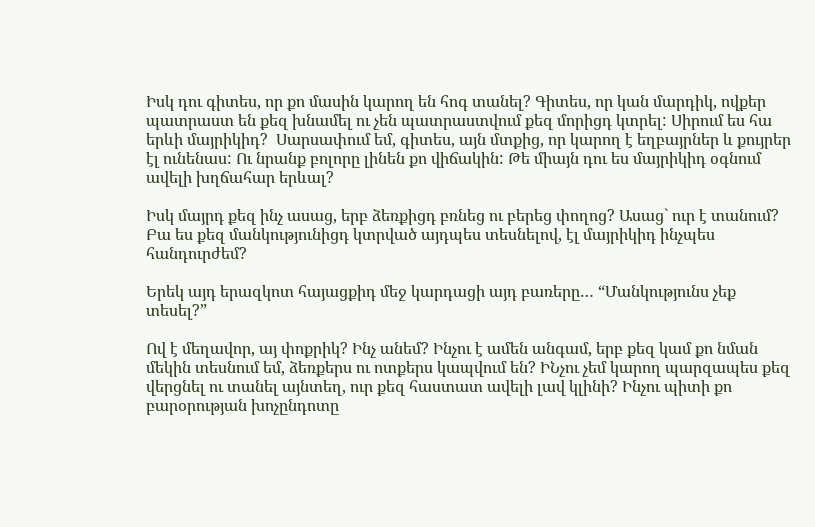Իսկ դու գիտես, որ քո մասին կարող են հոգ տանել? Գիտես, որ կան մարդիկ, ովքեր պատրաստ են քեզ խնամել ու չեն պատրաստվում քեզ մորիցդ կտրել: Սիրում ես հա երևի մայրիկիդ?  Սարսափում եմ, գիտես, այն մտքից, որ կարող է եղբայրներ և քույրեր էլ ունենաս: Ու նրանք բոլորը լինեն քո վիճակին: Թե միայն դու ես մայրիկիդ օգնում ավելի խղճահար երևալ?

Իսկ մայրդ քեզ ինչ ասաց, երբ ձեռքիցդ բռնեց ու բերեց փողոց? Ասաց` ուր է տանում? Բա ես քեզ մանկությունիցդ կտրված այդպես տեսնելով, էլ մայրիկիդ ինչպես հանդուրժեմ?

Երեկ այդ երազկոտ հայացքիդ մեջ կարդացի այդ բառերը… “Մանկությունս չեք տեսել?”

Ով է մեղավոր, այ փոքրիկ? Ինչ անեմ? Ինչու է ամեն անգամ, երբ քեզ կամ քո նման մեկին տեսնում եմ, ձեռքերս ու ոտքերս կապվում են? ԻՆչու չեմ կարող պարզապես քեզ վերցնել ու տանել այնտեղ, ուր քեզ հաստատ ավելի լավ կլինի? Ինչու պիտի քո բարօրության խոչընդոտը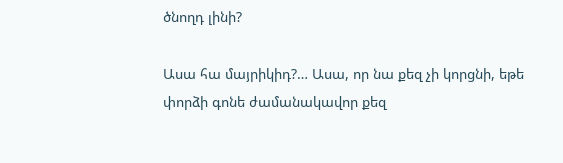ծնողդ լինի?

Ասա հա մայրիկիդ?… Ասա, որ նա քեզ չի կորցնի, եթե փորձի գոնե ժամանակավոր քեզ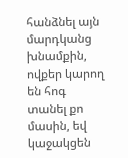հանձնել այն մարդկանց խնամքին, ովքեր կարող են հոգ տանել քո մասին, եվ կաջակցեն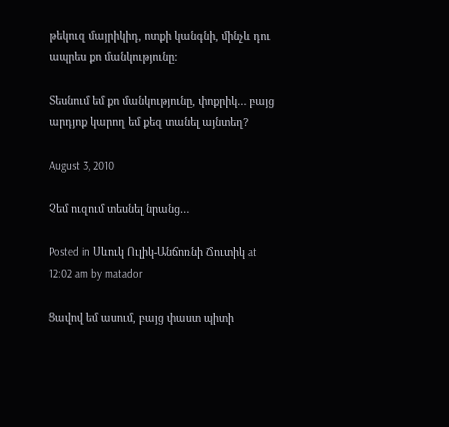թեկուզ մայրիկիդ, ոտքի կանգնի, մինչև դու ապրես քո մանկությունը:

Տեսնում եմ քո մանկությունը, փոքրիկ… բայց արդյոք կարող եմ քեզ տանել այնտեղ?

August 3, 2010

Չեմ ուզում տեսնել նրանց…

Posted in Սևուկ Ուլիկ-Անճոռնի Ճուտիկ at 12:02 am by matador

Ցավով եմ ասում, բայց փաստ պիտի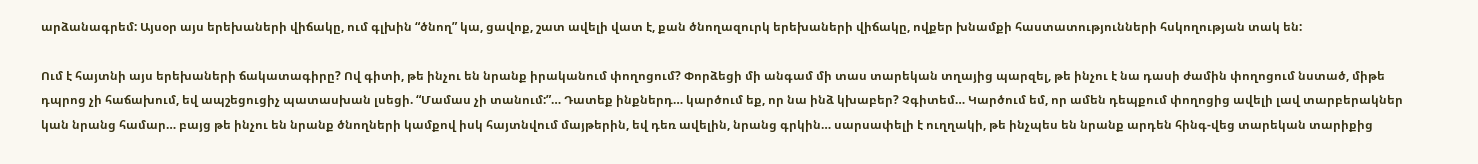արձանագրեմ: Այսօր այս երեխաների վիճակը, ում գլխին “ծնող” կա, ցավոք, շատ ավելի վատ է, քան ծնողազուրկ երեխաների վիճակը, ովքեր խնամքի հաստատությունների հսկողության տակ են:

Ում է հայտնի այս երեխաների ճակատագիրը? Ով գիտի, թե ինչու են նրանք իրականում փողոցում? Փորձեցի մի անգամ մի տաս տարեկան տղայից պարզել, թե ինչու է նա դասի ժամին փողոցում նստած, միթե դպրոց չի հաճախում, եվ ապշեցուցիչ պատասխան լսեցի. “Մամաս չի տանում:”… Դատեք ինքներդ… կարծում եք, որ նա ինձ կխաբեր? Չգիտեմ… Կարծում եմ, որ ամեն դեպքում փողոցից ավելի լավ տարբերակներ կան նրանց համար… բայց թե ինչու են նրանք ծնողների կամքով իսկ հայտնվում մայթերին, եվ դեռ ավելին, նրանց գրկին… սարսափելի է ուղղակի, թե ինչպես են նրանք արդեն հինգ-վեց տարեկան տարիքից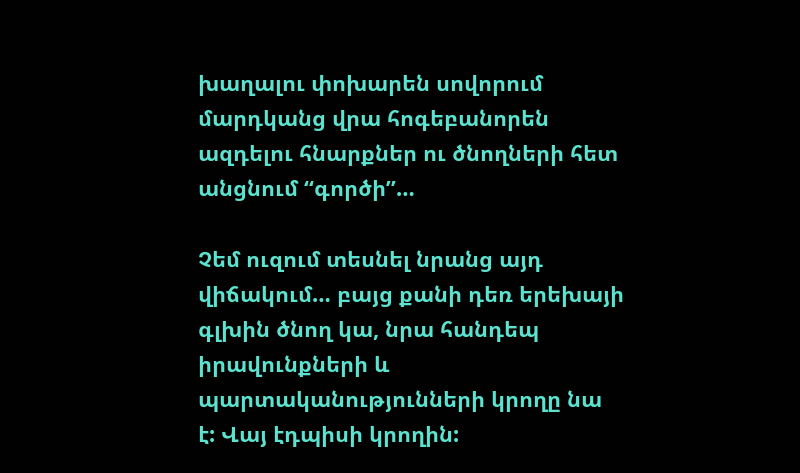խաղալու փոխարեն սովորում մարդկանց վրա հոգեբանորեն ազդելու հնարքներ ու ծնողների հետ անցնում “գործի”…

Չեմ ուզում տեսնել նրանց այդ վիճակում… բայց քանի դեռ երեխայի գլխին ծնող կա, նրա հանդեպ իրավունքների և պարտականությունների կրողը նա է: Վայ էդպիսի կրողին: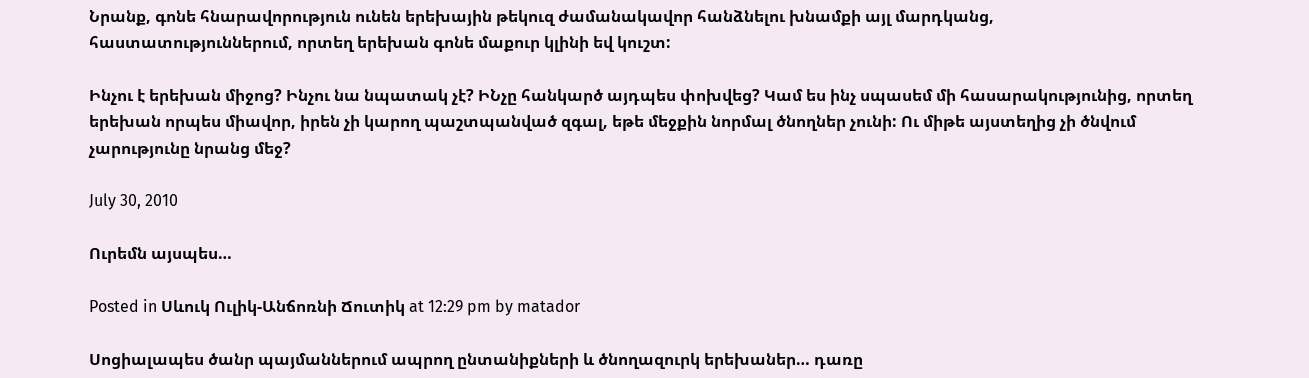Նրանք, գոնե հնարավորություն ունեն երեխային թեկուզ ժամանակավոր հանձնելու խնամքի այլ մարդկանց, հաստատություններում, որտեղ երեխան գոնե մաքուր կլինի եվ կուշտ:

Ինչու է երեխան միջոց? Ինչու նա նպատակ չէ? ԻՆչը հանկարծ այդպես փոխվեց? Կամ ես ինչ սպասեմ մի հասարակությունից, որտեղ երեխան որպես միավոր, իրեն չի կարող պաշտպանված զգալ, եթե մեջքին նորմալ ծնողներ չունի: Ու միթե այստեղից չի ծնվում չարությունը նրանց մեջ?

July 30, 2010

Ուրեմն այսպես…

Posted in Սևուկ Ուլիկ-Անճոռնի Ճուտիկ at 12:29 pm by matador

Սոցիալապես ծանր պայմաններում ապրող ընտանիքների և ծնողազուրկ երեխաներ… դառը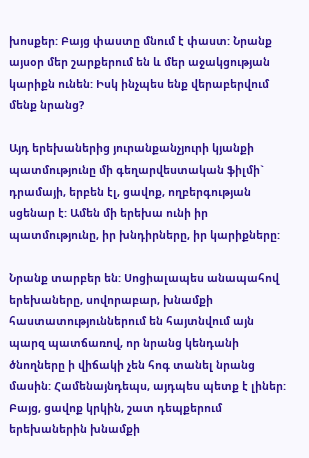խոսքեր: Բայց փաստը մնում է փաստ: Նրանք այսօր մեր շարքերում են և մեր աջակցության կարիքն ունեն: Իսկ ինչպես ենք վերաբերվում մենք նրանց?

Այդ երեխաներից յուրանքանչյուրի կյանքի պատմությունը մի գեղարվեստական ֆիլմի` դրամայի, երբեն էլ, ցավոք, ողբերգության սցենար է: Ամեն մի երեխա ունի իր պատմությունը, իր խնդիրները, իր կարիքները:

Նրանք տարբեր են: Սոցիալապես անապահով երեխաները, սովորաբար, խնամքի հաստատություններում են հայտնվում այն պարզ պատճառով, որ նրանց կենդանի ծնողները ի վիճակի չեն հոգ տանել նրանց մասին: Համենայնդեպս, այդպես պետք է լիներ: Բայց, ցավոք կրկին, շատ դեպքերում երեխաներին խնամքի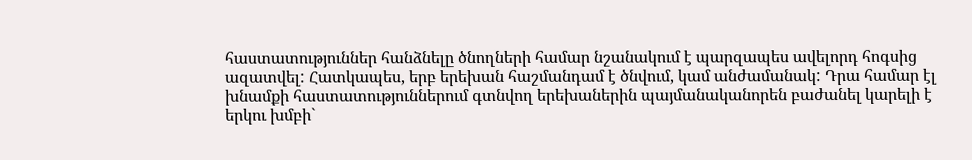հաստատություններ հանձնելը ծնողների համար նշանակում է պարզապես ավելորդ հոգսից ազատվել: Հատկապես, երբ երեխան հաշմանդամ է ծնվում, կամ անժամանակ: Դրա համար էլ խնամքի հաստատություններում գտնվող երեխաներին պայմանականորեն բաժանել կարելի է երկու խմբի`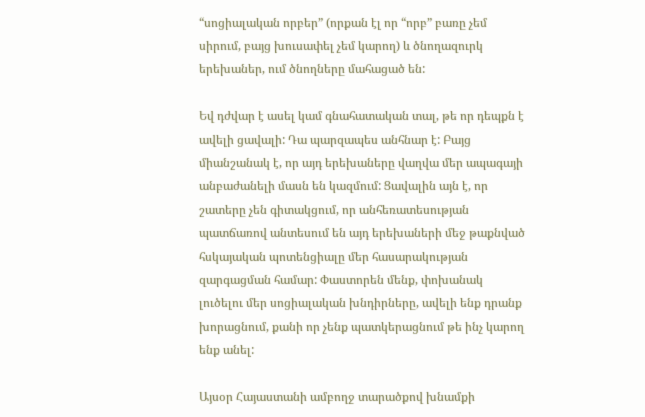“սոցիալական որբեր” (որքան էլ որ “որբ” բառը չեմ սիրում, բայց խուսափել չեմ կարող) և ծնողազուրկ երեխաներ, ում ծնողները մահացած են:

Եվ դժվար է ասել կամ գնահատական տալ, թե որ դեպքն է ավելի ցավալի: Դա պարզապես անհնար է: Բայց միանշանակ է, որ այդ երեխաները վաղվա մեր ապագայի անբաժանելի մասն են կազմում: Ցավալին այն է, որ շատերը չեն գիտակցում, որ անհեռատեսության պատճառով անտեսում են այդ երեխաների մեջ թաքնված հսկայական պոտենցիալը մեր հասարակության զարգացման համար: Փաստորեն մենք, փոխանակ լուծելու մեր սոցիալական խնդիրները, ավելի ենք դրանք խորացնում, քանի որ չենք պատկերացնում թե ինչ կարող ենք անել:

Այսօր Հայաստանի ամբողջ տարածքով խնամքի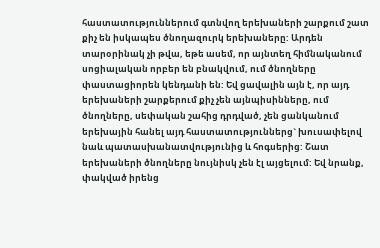հաստատություններում գտնվող երեխաների շարքում շատ քիչ են իսկապես ծնողազուրկ երեխաները: Արդեն տարօրինակ չի թվա, եթե ասեմ, որ այնտեղ հիմնականում սոցիալական որբեր են բնակվում, ում ծնողները փաստացիորեն կենդանի են: Եվ ցավալին այն է, որ այդ երեխաների շարքերում քիչ չեն այնպիսինները, ում ծնողները, սեփական շահից դրդված, չեն ցանկանում երեխային հանել այդ հաստատություններց` խուսափելով նաև պատասխանատվությունից և հոգսերից: Շատ երեխաների ծնողները նույնիսկ չեն էլ այցելում: Եվ նրանք, փակված իրենց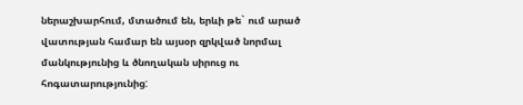ներաշխարհում, մտածում են, երևի թե` ում արած վատության համար են այսօր զրկված նորմալ մանկությունից և ծնողական սիրուց ու հոգատարությունից: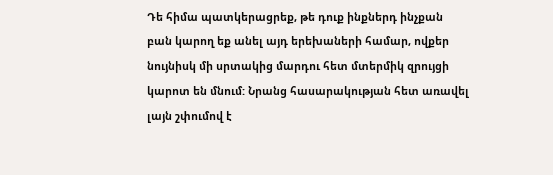Դե հիմա պատկերացրեք, թե դուք ինքներդ ինչքան բան կարող եք անել այդ երեխաների համար, ովքեր նույնիսկ մի սրտակից մարդու հետ մտերմիկ զրույցի կարոտ են մնում: Նրանց հասարակության հետ առավել լայն շփումով է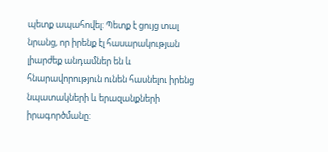պետք ապահովել: Պետք է ցույց տալ նրանց, որ իրենք էլ հասարակության լիարժեք անդամներ են և հնարավորություն ունեն հասնելու իրենց նպատակների և երազանքների իրագործմանը: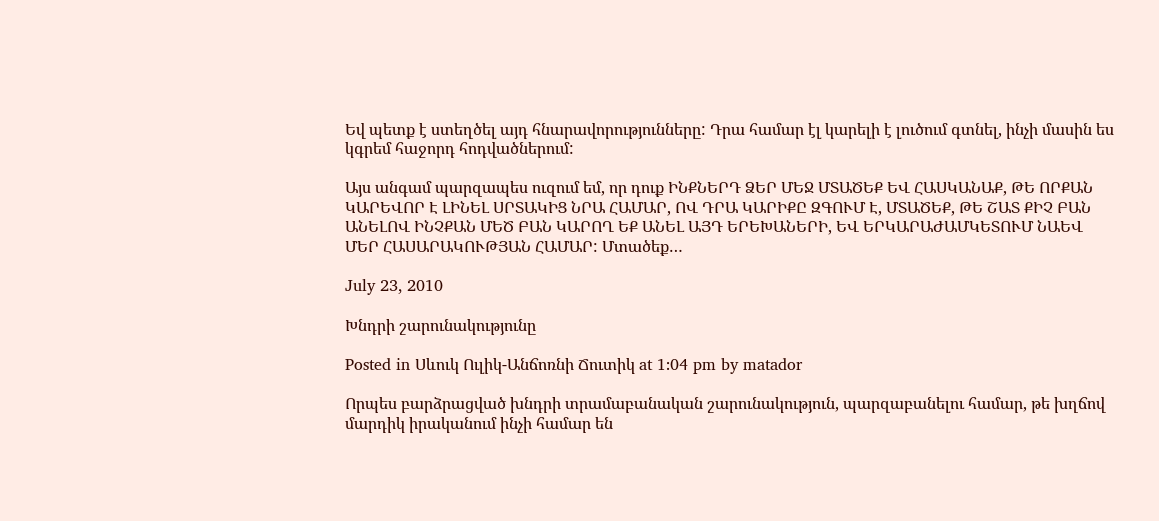Եվ պետք է ստեղծել այդ հնարավորությունները: Դրա համար էլ կարելի է լուծում գտնել, ինչի մասին ես կգրեմ հաջորդ հոդվածներում:

Այս անգամ պարզապես ուզում եմ, որ դուք ԻՆՔՆԵՐԴ ՁԵՐ ՄԵՋ ՄՏԱԾԵՔ ԵՎ ՀԱՍԿԱՆԱՔ, ԹԵ ՈՐՔԱՆ ԿԱՐԵՎՈՐ Է ԼԻՆԵԼ ՍՐՏԱԿԻՑ ՆՐԱ ՀԱՄԱՐ, ՈՎ ԴՐԱ ԿԱՐԻՔԸ ԶԳՈՒՄ Է, ՄՏԱԾԵՔ, ԹԵ ՇԱՏ ՔԻՉ ԲԱՆ ԱՆԵԼՈՎ ԻՆՉՔԱՆ ՄԵԾ ԲԱՆ ԿԱՐՈՂ ԵՔ ԱՆԵԼ ԱՅԴ ԵՐԵԽԱՆԵՐԻ, ԵՎ ԵՐԿԱՐԱԺԱՄԿԵՏՈՒՄ ՆԱԵՎ ՄԵՐ ՀԱՍԱՐԱԿՈՒԹՅԱՆ ՀԱՄԱՐ: Մտածեք…

July 23, 2010

Խնդրի շարունակությունը

Posted in Սևուկ Ուլիկ-Անճոռնի Ճուտիկ at 1:04 pm by matador

Որպես բարձրացված խնդրի տրամաբանական շարունակություն, պարզաբանելու համար, թե խղճով մարդիկ իրականում ինչի համար են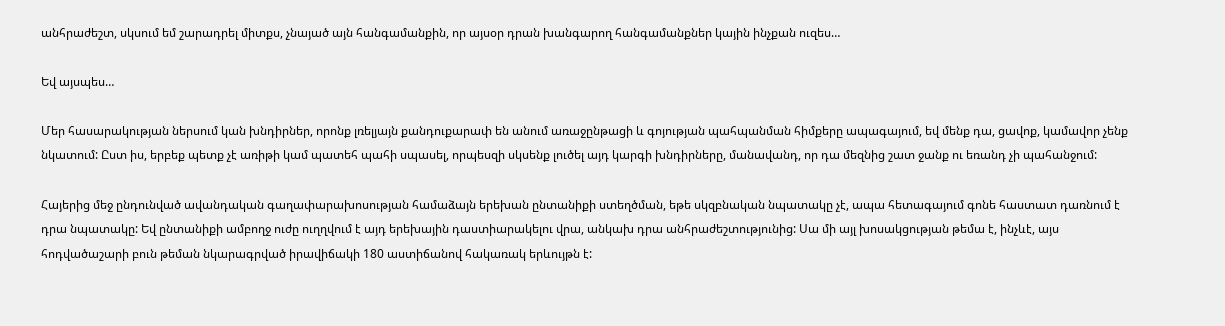անհրաժեշտ, սկսում եմ շարադրել միտքս, չնայած այն հանգամանքին, որ այսօր դրան խանգարող հանգամանքներ կային ինչքան ուզես…

Եվ այսպես…

Մեր հասարակության ներսում կան խնդիրներ, որոնք լռելյայն քանդուքարափ են անում առաջընթացի և գոյության պահպանման հիմքերը ապագայում, եվ մենք դա, ցավոք, կամավոր չենք նկատում: Ըստ իս, երբեք պետք չէ առիթի կամ պատեհ պահի սպասել, որպեսզի սկսենք լուծել այդ կարգի խնդիրները, մանավանդ, որ դա մեզնից շատ ջանք ու եռանդ չի պահանջում:

Հայերից մեջ ընդունված ավանդական գաղափարախոսության համաձայն երեխան ընտանիքի ստեղծման, եթե սկզբնական նպատակը չէ, ապա հետագայում գոնե հաստատ դառնում է դրա նպատակը: Եվ ընտանիքի ամբողջ ուժը ուղղվում է այդ երեխային դաստիարակելու վրա, անկախ դրա անհրաժեշտությունից: Սա մի այլ խոսակցության թեմա է, ինչևէ, այս հոդվածաշարի բուն թեման նկարագրված իրավիճակի 180 աստիճանով հակառակ երևույթն է: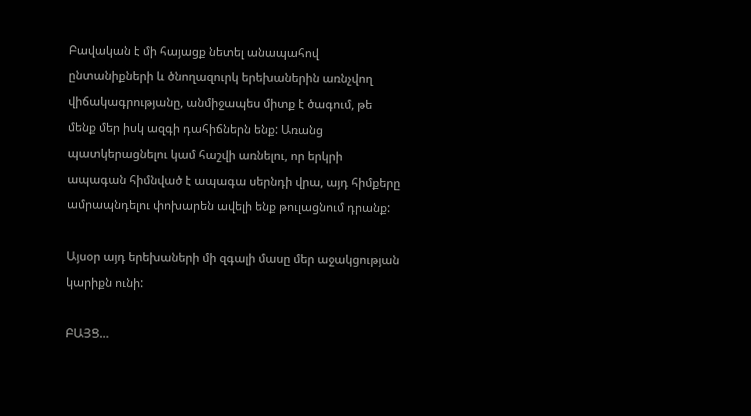Բավական է մի հայացք նետել անապահով ընտանիքների և ծնողազուրկ երեխաներին առնչվող վիճակագրությանը, անմիջապես միտք է ծագում, թե մենք մեր իսկ ազգի դահիճներն ենք: Առանց պատկերացնելու կամ հաշվի առնելու, որ երկրի ապագան հիմնված է ապագա սերնդի վրա, այդ հիմքերը ամրապնդելու փոխարեն ավելի ենք թուլացնում դրանք:

Այսօր այդ երեխաների մի զգալի մասը մեր աջակցության կարիքն ունի:

ԲԱՅՑ…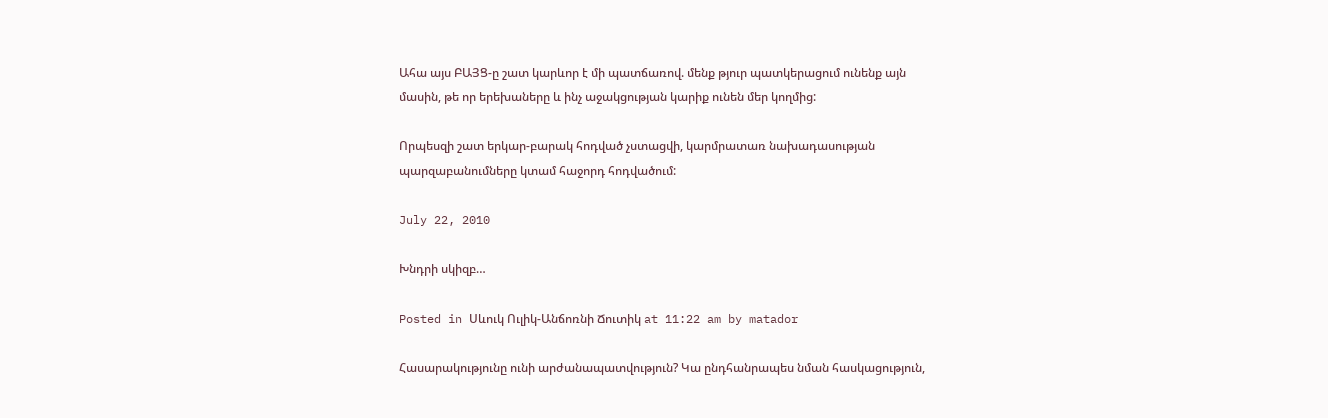Ահա այս ԲԱՅՑ-ը շատ կարևոր է մի պատճառով. մենք թյուր պատկերացում ունենք այն մասին, թե որ երեխաները և ինչ աջակցության կարիք ունեն մեր կողմից:

Որպեսզի շատ երկար-բարակ հոդված չստացվի, կարմրատառ նախադասության պարզաբանումները կտամ հաջորդ հոդվածում:

July 22, 2010

Խնդրի սկիզբ…

Posted in Սևուկ Ուլիկ-Անճոռնի Ճուտիկ at 11:22 am by matador

Հասարակությունը ունի արժանապատվություն? Կա ընդհանրապես նման հասկացություն,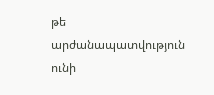թե արժանապատվություն ունի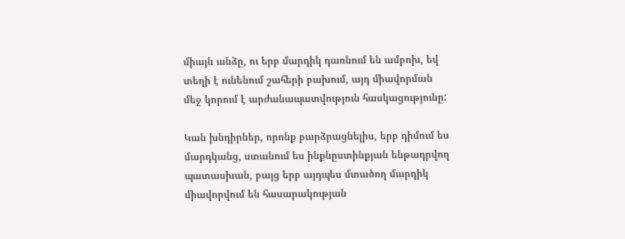միայն անձը, ու երբ մարդիկ դառնում են ամբոխ, եվ տեղի է ունենում շահերի բախում, այդ միավորման մեջ կորում է արժանապատվություն հասկացությունը:

Կան խնդիրներ, որոնք բարձրացնելիս, երբ դիմում ես մարդկանց, ստանում ես ինքնըստինքյան ենթադրվող պատասխան, բայց երբ այդպես մտածող մարդիկ միավորվում են հասարակության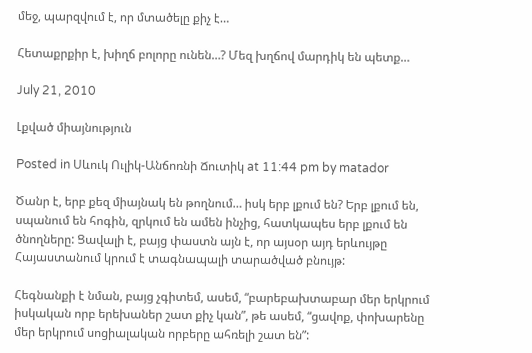մեջ, պարզվում է, որ մտածելը քիչ է…

Հետաքրքիր է, խիղճ բոլորը ունեն…? Մեզ խղճով մարդիկ են պետք…

July 21, 2010

Լքված միայնություն

Posted in Սևուկ Ուլիկ-Անճոռնի Ճուտիկ at 11:44 pm by matador

Ծանր է, երբ քեզ միայնակ են թողնում… իսկ երբ լքում են? Երբ լքում են, սպանում են հոգին, զրկում են ամեն ինչից, հատկապես երբ լքում են ծնողները: Ցավալի է, բայց փաստն այն է, որ այսօր այդ երևույթը Հայաստանում կրում է տագնապալի տարածված բնույթ:

Հեգնանքի է նման, բայց չգիտեմ, ասեմ, “բարեբախտաբար մեր երկրում իսկական որբ երեխաներ շատ քիչ կան”, թե ասեմ, “ցավոք, փոխարենը մեր երկրում սոցիալական որբերը ահռելի շատ են”: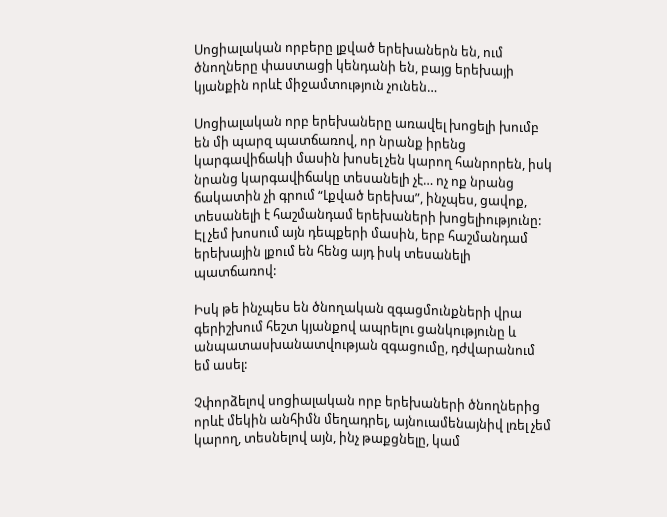Սոցիալական որբերը լքված երեխաներն են, ում ծնողները փաստացի կենդանի են, բայց երեխայի կյանքին որևէ միջամտություն չունեն…

Սոցիալական որբ երեխաները առավել խոցելի խումբ են մի պարզ պատճառով, որ նրանք իրենց կարգավիճակի մասին խոսել չեն կարող հանրորեն, իսկ նրանց կարգավիճակը տեսանելի չէ… ոչ ոք նրանց ճակատին չի գրում “Լքված երեխա”, ինչպես, ցավոք, տեսանելի է հաշմանդամ երեխաների խոցելիությունը: Էլ չեմ խոսում այն դեպքերի մասին, երբ հաշմանդամ երեխային լքում են հենց այդ իսկ տեսանելի պատճառով:

Իսկ թե ինչպես են ծնողական զգացմունքների վրա գերիշխում հեշտ կյանքով ապրելու ցանկությունը և անպատասխանատվության զգացումը, դժվարանում եմ ասել:

Չփորձելով սոցիալական որբ երեխաների ծնողներից որևէ մեկին անհիմն մեղադրել, այնուամենայնիվ լռել չեմ կարող, տեսնելով այն, ինչ թաքցնելը, կամ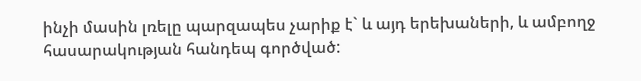ինչի մասին լռելը պարզապես չարիք է` և այդ երեխաների, և ամբողջ հասարակության հանդեպ գործված: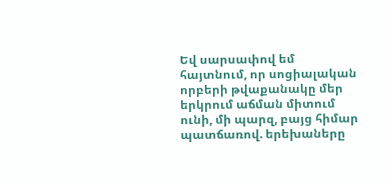Եվ սարսափով եմ հայտնում, որ սոցիալական որբերի թվաքանակը մեր երկրում աճման միտում ունի, մի պարզ, բայց հիմար պատճառով. երեխաները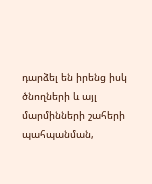դարձել են իրենց իսկ ծնողների և այլ մարմինների շահերի պահպանման,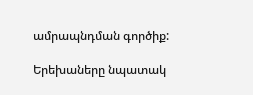ամրապնդման գործիք:

Երեխաները նպատակ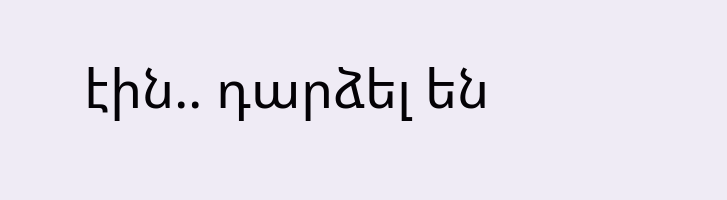էին.. դարձել են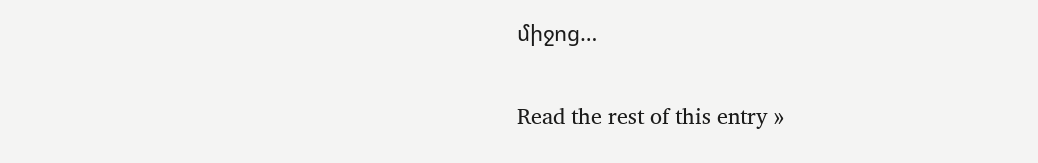միջոց…

Read the rest of this entry »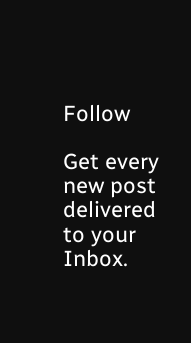Follow

Get every new post delivered to your Inbox.